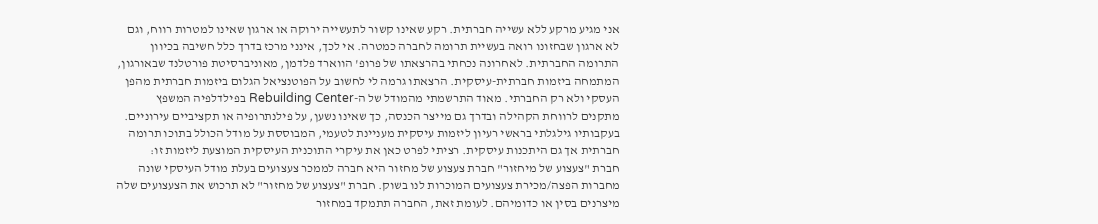אני מגיע מרקע ללא עשייה חברתית. רקע שאינו קשור לתעשייה ירוקה או ארגון שאינו למטרות רווח, וגם לא ארגון שבחזונו רואה בעשיית תרומה לחברה כמטרה. אי לכך, אינני מרכז בדרך כלל חשיבה בכיוון התרומה החברתית. לאחרונה נכחתי בהרצאתו של פרופ' הווארד פלדמן, מאוניברסיטת פורטלנד שבאורגון, המתמחה ביזמות חברתית-עיסקית. הרצאתו גרמה לי לחשוב על הפוטנציאל הגלום ביזמות חברתית מהפן העסקי ולא רק החברתי. מאוד התרשמתי מהמודל של ה-Rebuilding Center בפילדלפיה המשפץ מתקנים לרווחת הקהילה ובדרך גם מייצר הכנסה, כך שאינו נשען, על פילנתרופיה או תקציביים עירוניים. בעקבותיו גילגלתי בראשי רעיון ליזמות עיסקית מעניינת לטעמי, המבוססת על מודל הכולל בתוכו תרומה חברתית אך גם היתכנות עיסקית. רציתי לפרט כאן את עיקרי התוכנית העיסקית המוצעת ליזמות זו:
חברת "צעצוע של מיחזור" חברת צעצוע של מחזור היא חברה לממכר צעצועים בעלת מודל העיסקי שונה מחברות הפצה/מכירת צעצועים המוכרות לנו בשוק. חברת "צעצוע של מחזור" לא תרכוש את הצעצועים שלה מיצרנים בסין או כדומיהם. לעומת זאת, החברה תתמקד במחזור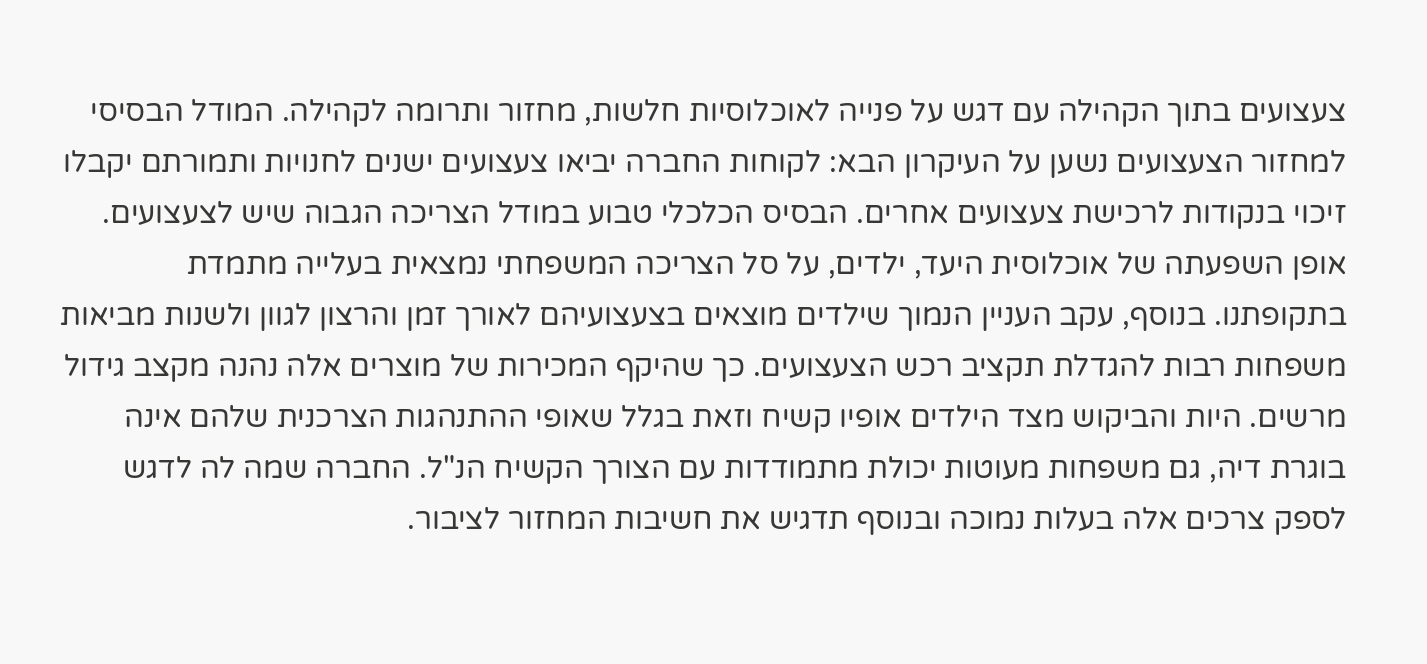צעצועים בתוך הקהילה עם דגש על פנייה לאוכלוסיות חלשות, מחזור ותרומה לקהילה. המודל הבסיסי למחזור הצעצועים נשען על העיקרון הבא: לקוחות החברה יביאו צעצועים ישנים לחנויות ותמורתם יקבלו זיכוי בנקודות לרכישת צעצועים אחרים. הבסיס הכלכלי טבוע במודל הצריכה הגבוה שיש לצעצועים. אופן השפעתה של אוכלוסית היעד, ילדים, על סל הצריכה המשפחתי נמצאית בעלייה מתמדת בתקופתנו. בנוסף, עקב העניין הנמוך שילדים מוצאים בצעצועיהם לאורך זמן והרצון לגוון ולשנות מביאות משפחות רבות להגדלת תקציב רכש הצעצועים. כך שהיקף המכירות של מוצרים אלה נהנה מקצב גידול מרשים. היות והביקוש מצד הילדים אופיו קשיח וזאת בגלל שאופי ההתנהגות הצרכנית שלהם אינה בוגרת דיה, גם משפחות מעוטות יכולת מתמודדות עם הצורך הקשיח הנ"ל. החברה שמה לה לדגש לספק צרכים אלה בעלות נמוכה ובנוסף תדגיש את חשיבות המחזור לציבור.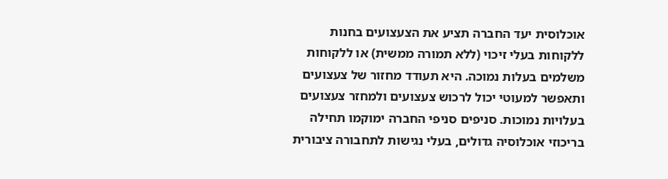אוכלוסית יעד החברה תציע את הצעצועים בחנות ללקוחות בעלי זיכוי (ללא תמורה ממשית) או ללקוחות משלמים בעלות נמוכה. היא תעודד מחזור של צעצועים ותאפשר למעוטי יכול לרכוש צעצועים ולמחזר צעצועים בעלויות נמוכות. סניפים סניפי החברה ימוקמו תחילה בריכוזי אוכלוסיה גדולים, בעלי נגישות לתחבורה ציבורית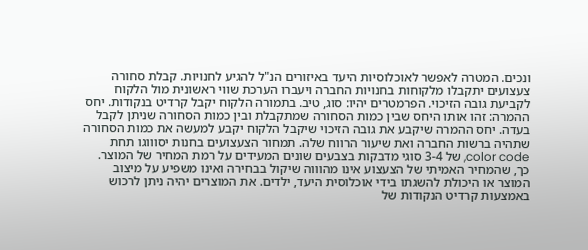ונכים. המטרה לאפשר לאוכלוסיות היעד באיזורים הנ"ל להגיע לחנויות. קבלת סחורה צעצועים יתקבלו מלקוחות בחנויות החברה ויעברו הערכת שווי ראשונית מול הלקוח לקביעת גובה הזיכוי. הפרמטרים יהיו: סוג, טיב. בתמורה הלקוח יקבל קרדיט בנקודות. יחס ההמרה: זהו אותו היחס שבין כמות הסחורה שמתקבלת ובין כמות הסחורה שניתן לקבל בעדה. יחס ההמרה שיקבע את גובה הזיכוי שיקבל הלקוח יקבע למעשה את כמות הסחורה שתהיה ברשות החברה ואת שיעור הרווח שלה. תמחור הצעצועים בחנות יסוווגו תחת color code, של 3-4 סוגי מדבקות בצבעים שונים המעידים על רמת המחיר של המוצר. כך, שהמחיר האמיתי של הצעצוע אינו מהוווה שיקול בבחירה ואינו משפיע על מיצוב המוצר או היכולת להשגתו בידי אוכלוסית היעד, ילדים. את המוצרים יהיה ניתן לרכוש באמצעות קרדיט הנקודות של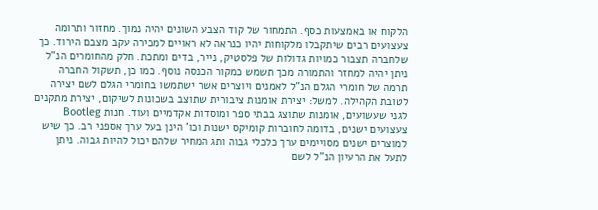הלקוח או באמצעות כסף. התמחור של קוד הצבע השונים יהיה נמוך. מחזור ותרומה צעצועים רבים שיתקבלו מלקוחות יהיו כנראה לא ראויים למכירה עקב מצבם הירוד. כך שלחברה תצבור כמויות גדולות של פלסטיק, נייר, בדים ומתכת. חלק מהחומרים הנ"ל ניתן יהיה למחזר והתמורה מכך תשמש כמקור הכנסה נוסף. כמו כן, תשקול החברה תרמה של חומרי הגלם הנ"ל לאמנים ויוצרים אשר ישתמשו בחומרי הגלם לשם יצירה לטובת הקהילה. למשל: יצירת אומנות ציבורית שתוצב בשכונות לשיקום, יצירת מתקנים לגני שעשועים, אומנות שתוצג בבתי ספר ומוסדות אקדמיים ועוד. חנות Bootleg צעצועים ישנים, בדומה לחוברות קומיקס ישנות וכו' הינן בעל ערך אספני רב. כך שיש למוצרים ישנים מסויימים ערך כלכלי גבוה ותג המחיר שלהם יכול להיות גבוה. ניתן לתעל את הרעיון הנ"ל לשם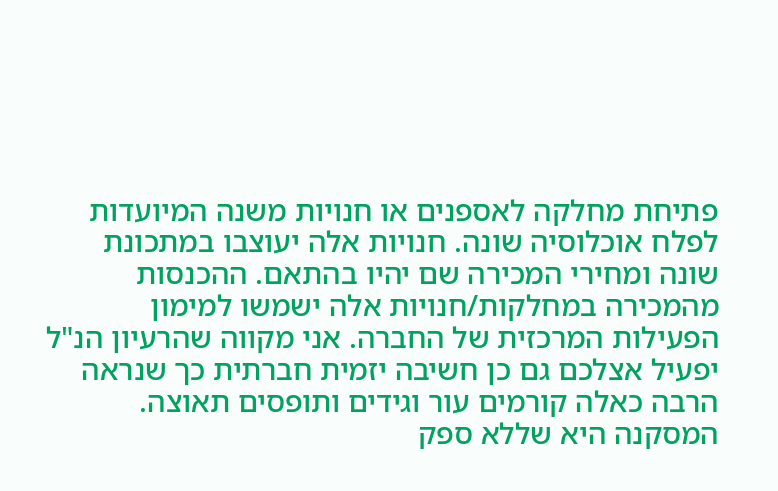פתיחת מחלקה לאספנים או חנויות משנה המיועדות לפלח אוכלוסיה שונה. חנויות אלה יעוצבו במתכונת שונה ומחירי המכירה שם יהיו בהתאם. ההכנסות מהמכירה במחלקות/חנויות אלה ישמשו למימון הפעילות המרכזית של החברה. אני מקווה שהרעיון הנ"ל יפעיל אצלכם גם כן חשיבה יזמית חברתית כך שנראה הרבה כאלה קורמים עור וגידים ותופסים תאוצה. המסקנה היא שללא ספק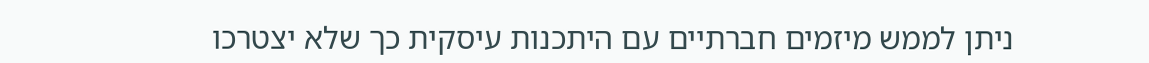ניתן לממש מיזמים חברתיים עם היתכנות עיסקית כך שלא יצטרכו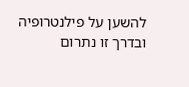להשען על פילנטרופיה ובדרך זו נתרום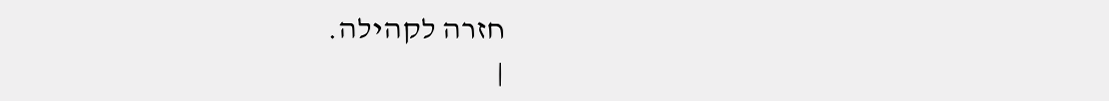חזרה לקהילה.
|